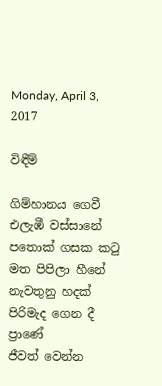Monday, April 3, 2017

විඳීම්

ගිම්හානය ගෙවී එලැඹී වස්සානේ
පතොක් ගසක කටු මත පිපිලා හීනේ
නැවතුනු හදක් පිරිමැද ගෙන දී ප්‍රාණේ
ජීවත් වෙන්න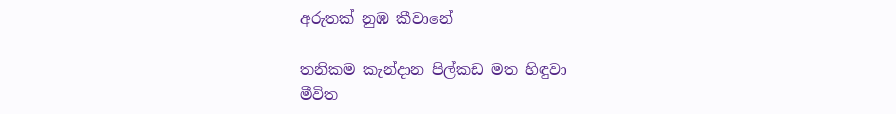අරුතක් නුඹ කීවානේ

තනිකම කැන්දාන පිල්කඩ මත හිඳුවා
මීවිත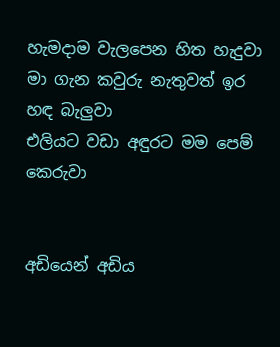හැමදාම වැලපෙන හිත හැදුවා
මා ගැන කවුරු නැතුවත් ඉර හඳ බැලුවා
එලියට වඩා අඳුරට මම පෙම් කෙරුවා


අඩියෙන් අඩිය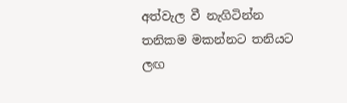අත්වැල වී නැගිටින්න
තනිකම මකන්නට තනියට ලඟ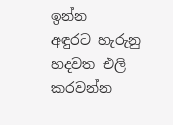ඉන්න
අඳුරට හැරුනු හදවත එලි කරවන්න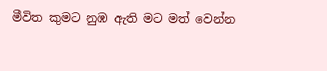මීවිත කුමට නුඹ ඇති මට මත් වෙන්න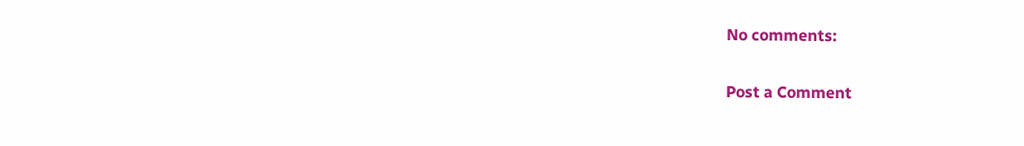No comments:

Post a Comment